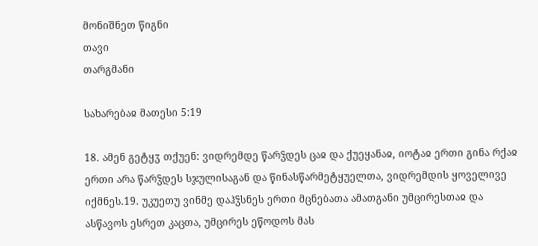მონიშნეთ წიგნი
თავი
თარგმანი

სახარებაჲ მათესი 5:19

18. ამენ გეტყჳ თქუენ: ვიდრემდე წარჴდეს ცაჲ და ქუეყანაჲ, იოტაჲ ერთი გინა რქაჲ ერთი არა წარჴდეს სჯულისაგან და წინასწარმეტყუელთა, ვიდრემდის ყოველივე იქმნეს.19. უკუეთუ ვინმე დაჰჴსნეს ერთი მცნებათა ამათგანი უმცირესთაჲ და ასწავოს ესრეთ კაცთა, უმცირეს ეწოდოს მას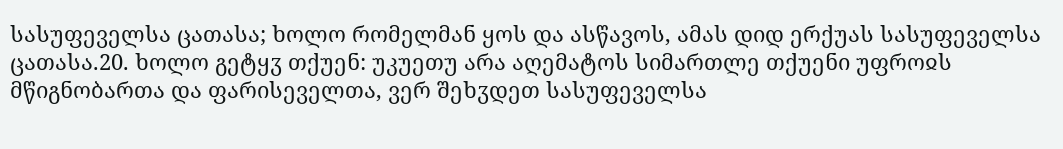სასუფეველსა ცათასა; ხოლო რომელმან ყოს და ასწავოს, ამას დიდ ერქუას სასუფეველსა ცათასა.20. ხოლო გეტყჳ თქუენ: უკუეთუ არა აღემატოს სიმართლე თქუენი უფროჲს მწიგნობართა და ფარისეველთა, ვერ შეხჳდეთ სასუფეველსა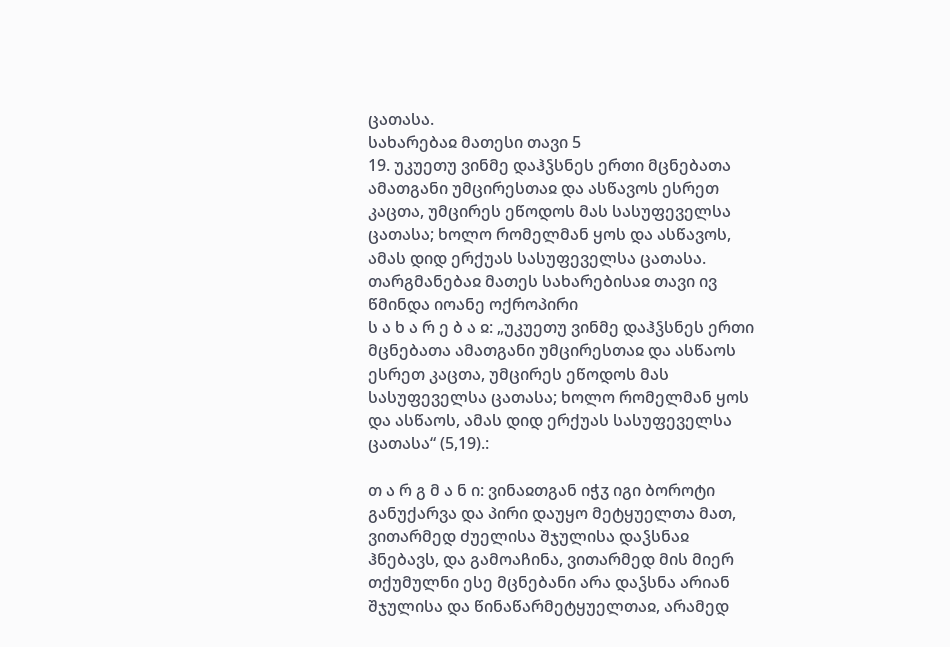ცათასა.
სახარებაჲ მათესი თავი 5
19. უკუეთუ ვინმე დაჰჴსნეს ერთი მცნებათა ამათგანი უმცირესთაჲ და ასწავოს ესრეთ კაცთა, უმცირეს ეწოდოს მას სასუფეველსა ცათასა; ხოლო რომელმან ყოს და ასწავოს, ამას დიდ ერქუას სასუფეველსა ცათასა.
თარგმანებაჲ მათეს სახარებისაჲ თავი ივ
წმინდა იოანე ოქროპირი
ს ა ხ ა რ ე ბ ა ჲ: „უკუეთუ ვინმე დაჰჴსნეს ერთი მცნებათა ამათგანი უმცირესთაჲ და ასწაოს ესრეთ კაცთა, უმცირეს ეწოდოს მას სასუფეველსა ცათასა; ხოლო რომელმან ყოს და ასწაოს, ამას დიდ ერქუას სასუფეველსა ცათასა“ (5,19).:

თ ა რ გ მ ა ნ ი: ვინაჲთგან იჭჳ იგი ბოროტი განუქარვა და პირი დაუყო მეტყუელთა მათ, ვითარმედ ძუელისა შჯულისა დაჴსნაჲ ჰნებავს, და გამოაჩინა, ვითარმედ მის მიერ თქუმულნი ესე მცნებანი არა დაჴსნა არიან შჯულისა და წინაწარმეტყუელთაჲ, არამედ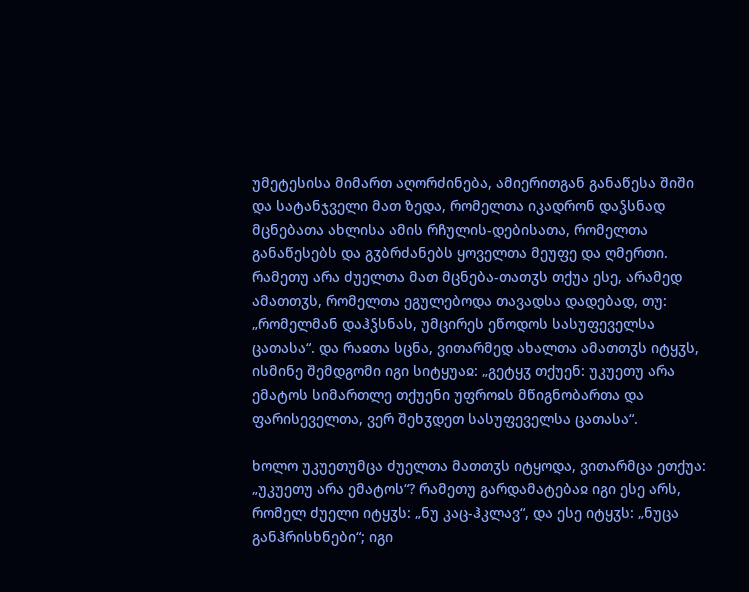უმეტესისა მიმართ აღორძინება, ამიერითგან განაწესა შიში და სატანჯველი მათ ზედა, რომელთა იკადრონ დაჴსნად მცნებათა ახლისა ამის რჩულის-დებისათა, რომელთა განაწესებს და გჳბრძანებს ყოველთა მეუფე და ღმერთი. რამეთუ არა ძუელთა მათ მცნება-თათჳს თქუა ესე, არამედ ამათთჳს, რომელთა ეგულებოდა თავადსა დადებად, თუ: „რომელმან დაჰჴსნას, უმცირეს ეწოდოს სასუფეველსა ცათასა“. და რაჲთა სცნა, ვითარმედ ახალთა ამათთჳს იტყჳს, ისმინე შემდგომი იგი სიტყუაჲ: „გეტყჳ თქუენ: უკუეთუ არა ემატოს სიმართლე თქუენი უფროჲს მწიგნობართა და ფარისეველთა, ვერ შეხჳდეთ სასუფეველსა ცათასა“.

ხოლო უკუეთუმცა ძუელთა მათთჳს იტყოდა, ვითარმცა ეთქუა: „უკუეთუ არა ემატოს“? რამეთუ გარდამატებაჲ იგი ესე არს, რომელ ძუელი იტყჳს: „ნუ კაც-ჰკლავ“, და ესე იტყჳს: „ნუცა განჰრისხნები“; იგი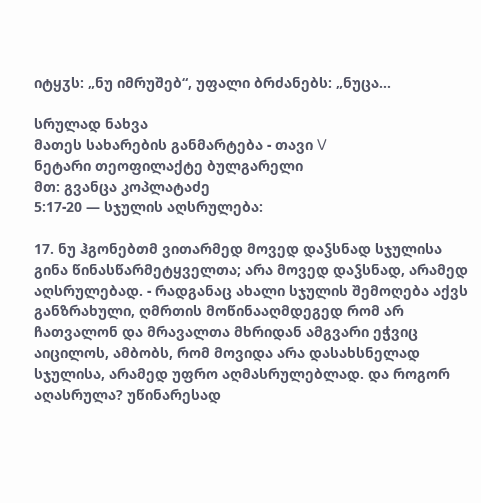იტყჳს: „ნუ იმრუშებ“, უფალი ბრძანებს: „ნუცა...

სრულად ნახვა
მათეს სახარების განმარტება - თავი V
ნეტარი თეოფილაქტე ბულგარელი
მთ: გვანცა კოპლატაძე
5:17-20 — სჯულის აღსრულება:

17. ნუ ჰგონებთმ ვითარმედ მოვედ დაჴსნად სჯულისა გინა წინასწარმეტყველთა; არა მოვედ დაჴსნად, არამედ აღსრულებად. - რადგანაც ახალი სჯულის შემოღება აქვს განზრახული, ღმრთის მოწინააღმდეგედ რომ არ ჩათვალონ და მრავალთა მხრიდან ამგვარი ეჭვიც აიცილოს, ამბობს, რომ მოვიდა არა დასახსნელად სჯულისა, არამედ უფრო აღმასრულებლად. და როგორ აღასრულა? უწინარესად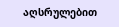აღსრულებით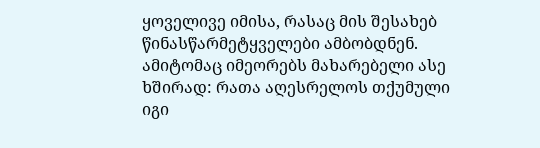ყოველივე იმისა, რასაც მის შესახებ წინასწარმეტყველები ამბობდნენ. ამიტომაც იმეორებს მახარებელი ასე ხშირად: რათა აღესრელოს თქუმული იგი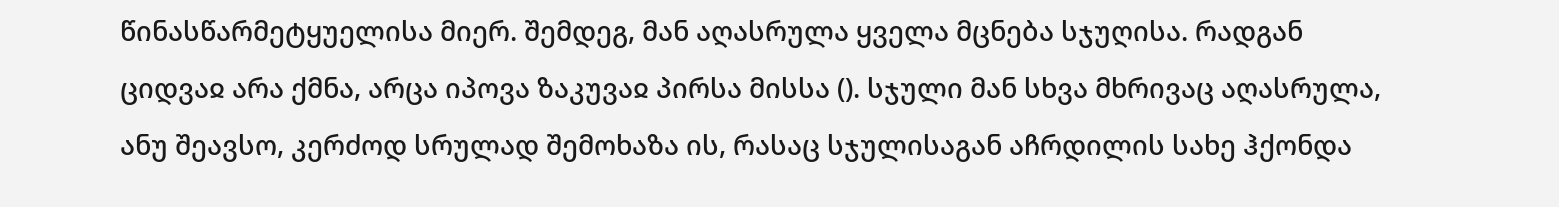წინასწარმეტყუელისა მიერ. შემდეგ, მან აღასრულა ყველა მცნება სჯუღისა. რადგან ციდვაჲ არა ქმნა, არცა იპოვა ზაკუვაჲ პირსა მისსა (). სჯული მან სხვა მხრივაც აღასრულა, ანუ შეავსო, კერძოდ სრულად შემოხაზა ის, რასაც სჯულისაგან აჩრდილის სახე ჰქონდა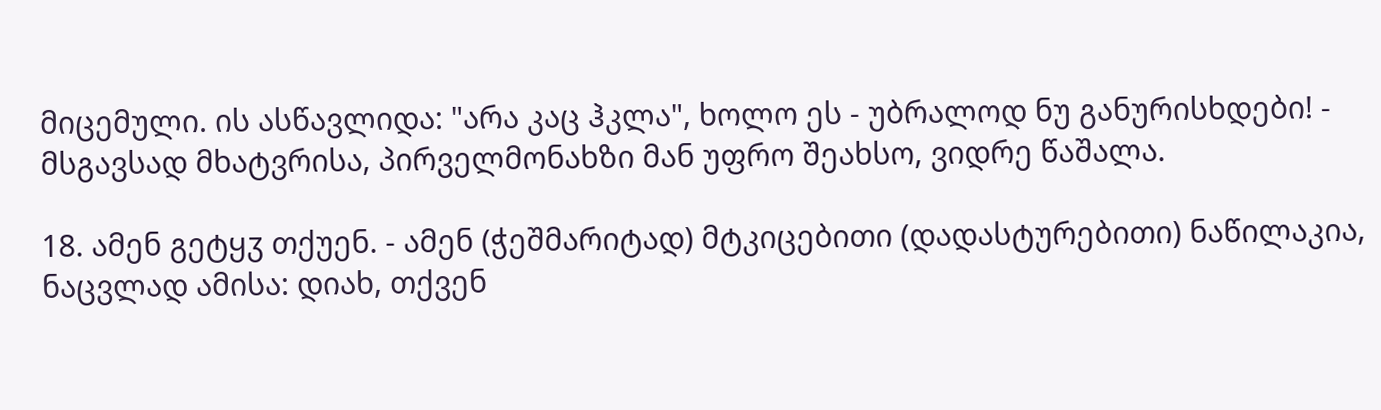მიცემული. ის ასწავლიდა: "არა კაც ჰკლა", ხოლო ეს - უბრალოდ ნუ განურისხდები! - მსგავსად მხატვრისა, პირველმონახზი მან უფრო შეახსო, ვიდრე წაშალა.

18. ამენ გეტყჳ თქუენ. - ამენ (ჭეშმარიტად) მტკიცებითი (დადასტურებითი) ნაწილაკია, ნაცვლად ამისა: დიახ, თქვენ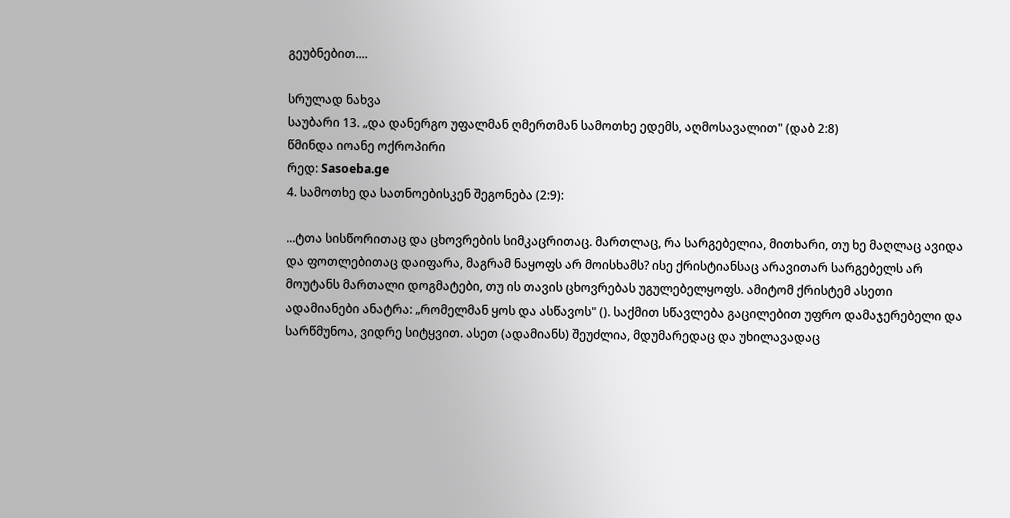გეუბნებით....

სრულად ნახვა
საუბარი 13. „და დანერგო უფალმან ღმერთმან სამოთხე ედემს, აღმოსავალით" (დაბ 2:8)
წმინდა იოანე ოქროპირი
რედ: Sasoeba.ge
4. სამოთხე და სათნოებისკენ შეგონება (2:9):

...ტთა სისწორითაც და ცხოვრების სიმკაცრითაც. მართლაც, რა სარგებელია, მითხარი, თუ ხე მაღლაც ავიდა და ფოთლებითაც დაიფარა, მაგრამ ნაყოფს არ მოისხამს? ისე ქრისტიანსაც არავითარ სარგებელს არ მოუტანს მართალი დოგმატები, თუ ის თავის ცხოვრებას უგულებელყოფს. ამიტომ ქრისტემ ასეთი ადამიანები ანატრა: „რომელმან ყოს და ასწავოს" (). საქმით სწავლება გაცილებით უფრო დამაჯერებელი და სარწმუნოა, ვიდრე სიტყვით. ასეთ (ადამიანს) შეუძლია, მდუმარედაც და უხილავადაც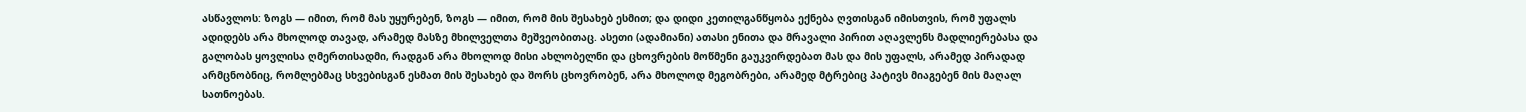ასწავლოს: ზოგს — იმით, რომ მას უყურებენ, ზოგს — იმით, რომ მის შესახებ ესმით; და დიდი კეთილგანწყობა ექნება ღვთისგან იმისთვის, რომ უფალს ადიდებს არა მხოლოდ თავად, არამედ მასზე მხილველთა მეშვეობითაც. ასეთი (ადამიანი) ათასი ენითა და მრავალი პირით აღავლენს მადლიერებასა და გალობას ყოვლისა ღმერთისადმი, რადგან არა მხოლოდ მისი ახლობელნი და ცხოვრების მოწმენი გაუკვირდებათ მას და მის უფალს, არამედ პირადად არმცნობნიც, რომლებმაც სხვებისგან ესმათ მის შესახებ და შორს ცხოვრობენ, არა მხოლოდ მეგობრები, არამედ მტრებიც პატივს მიაგებენ მის მაღალ სათნოებას.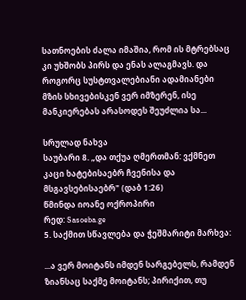სათნოების ძალა იმაშია, რომ ის მტრებსაც კი უხშობს პირს და ენას ალაგმავს. და როგორც სუსტთვალებიანი ადამიანები მზის სხივებისკენ ვერ იმზერენ, ისე მანკიერებას არასოდეს შეუძლია სა...

სრულად ნახვა
საუბარი 8. „და თქუა ღმერთმან: ვქმნეთ კაცი ხატებისაებრ ჩვენისა და მსგავსებისაებრ" (დაბ 1:26)
წმინდა იოანე ოქროპირი
რედ: Sasoeba.ge
5. საქმით სწავლება და ჭეშმარიტი მარხვა:

...ა ვერ მოიტანს იმდენ სარგებელს, რამდენ ზიანსაც საქმე მოიტანს; პირიქით, თუ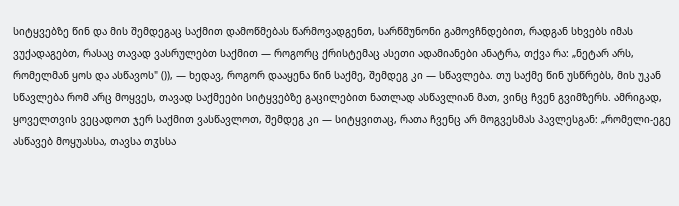სიტყვებზე წინ და მის შემდეგაც საქმით დამოწმებას წარმოვადგენთ, სარწმუნონი გამოვჩნდებით, რადგან სხვებს იმას ვუქადაგებთ, რასაც თავად ვასრულებთ საქმით — როგორც ქრისტემაც ასეთი ადამიანები ანატრა, თქვა რა: „ნეტარ არს, რომელმან ყოს და ასწავოს" ()), — ხედავ, როგორ დააყენა წინ საქმე, შემდეგ კი — სწავლება. თუ საქმე წინ უსწრებს, მის უკან სწავლება რომ არც მოყვეს, თავად საქმეები სიტყვებზე გაცილებით ნათლად ასწავლიან მათ, ვინც ჩვენ გვიმზერს. ამრიგად, ყოველთვის ვეცადოთ ჯერ საქმით ვასწავლოთ, შემდეგ კი — სიტყვითაც, რათა ჩვენც არ მოგვესმას პავლესგან: „რომელი-ეგე ასწავებ მოყუასსა, თავსა თჳსსა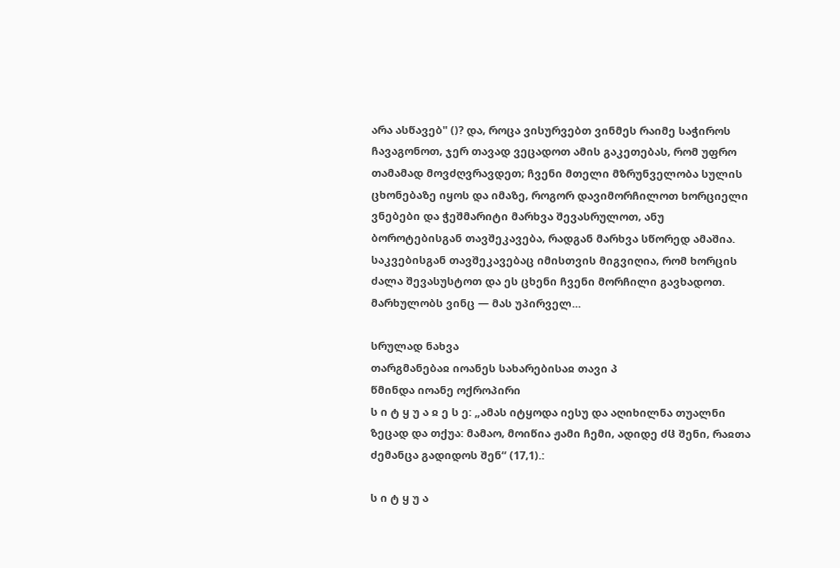არა ასწავებ" ()? და, როცა ვისურვებთ ვინმეს რაიმე საჭიროს ჩავაგონოთ, ჯერ თავად ვეცადოთ ამის გაკეთებას, რომ უფრო თამამად მოვძღვრავდეთ; ჩვენი მთელი მზრუნველობა სულის ცხონებაზე იყოს და იმაზე, როგორ დავიმორჩილოთ ხორციელი ვნებები და ჭეშმარიტი მარხვა შევასრულოთ, ანუ ბოროტებისგან თავშეკავება, რადგან მარხვა სწორედ ამაშია. საკვებისგან თავშეკავებაც იმისთვის მიგვიღია, რომ ხორცის ძალა შევასუსტოთ და ეს ცხენი ჩვენი მორჩილი გავხადოთ. მარხულობს ვინც — მას უპირველ...

სრულად ნახვა
თარგმანებაჲ იოანეს სახარებისაჲ თავი პ
წმინდა იოანე ოქროპირი
ს ი ტ ყ უ ა ჲ ე ს ე: „ამას იტყოდა იესუ და აღიხილნა თუალნი ზეცად და თქუა: მამაო, მოიწია ჟამი ჩემი, ადიდე ძჱ შენი, რაჲთა ძემანცა გადიდოს შენ“ (17,1).:

ს ი ტ ყ უ ა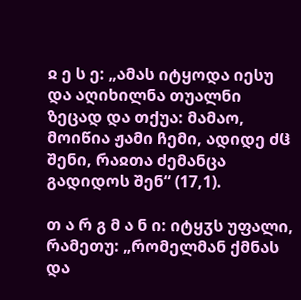ჲ ე ს ე: „ამას იტყოდა იესუ და აღიხილნა თუალნი ზეცად და თქუა: მამაო, მოიწია ჟამი ჩემი, ადიდე ძჱ შენი, რაჲთა ძემანცა გადიდოს შენ“ (17,1).

თ ა რ გ მ ა ნ ი: იტყჳს უფალი, რამეთუ: „რომელმან ქმნას და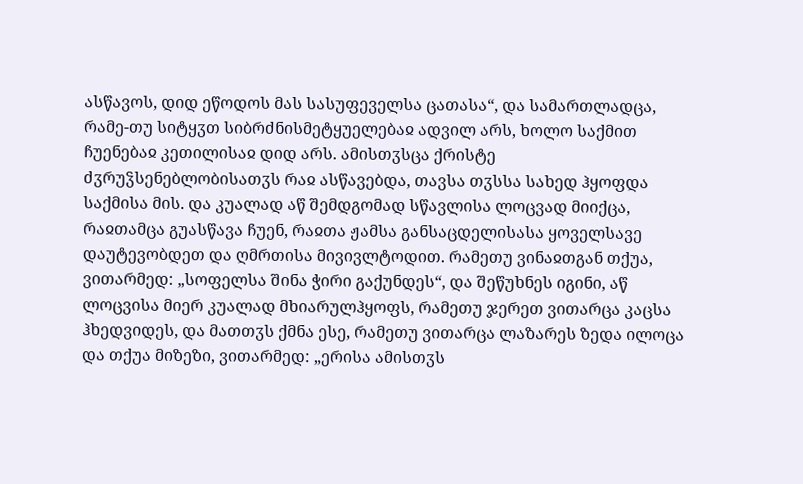ასწავოს, დიდ ეწოდოს მას სასუფეველსა ცათასა“, და სამართლადცა, რამე-თუ სიტყჳთ სიბრძნისმეტყუელებაჲ ადვილ არს, ხოლო საქმით ჩუენებაჲ კეთილისაჲ დიდ არს. ამისთჳსცა ქრისტე ძჳრუჴსენებლობისათჳს რაჲ ასწავებდა, თავსა თჳსსა სახედ ჰყოფდა საქმისა მის. და კუალად აწ შემდგომად სწავლისა ლოცვად მიიქცა, რაჲთამცა გუასწავა ჩუენ, რაჲთა ჟამსა განსაცდელისასა ყოველსავე დაუტევობდეთ და ღმრთისა მივივლტოდით. რამეთუ ვინაჲთგან თქუა, ვითარმედ: „სოფელსა შინა ჭირი გაქუნდეს“, და შეწუხნეს იგინი, აწ ლოცვისა მიერ კუალად მხიარულჰყოფს, რამეთუ ჯერეთ ვითარცა კაცსა ჰხედვიდეს, და მათთჳს ქმნა ესე, რამეთუ ვითარცა ლაზარეს ზედა ილოცა და თქუა მიზეზი, ვითარმედ: „ერისა ამისთჳს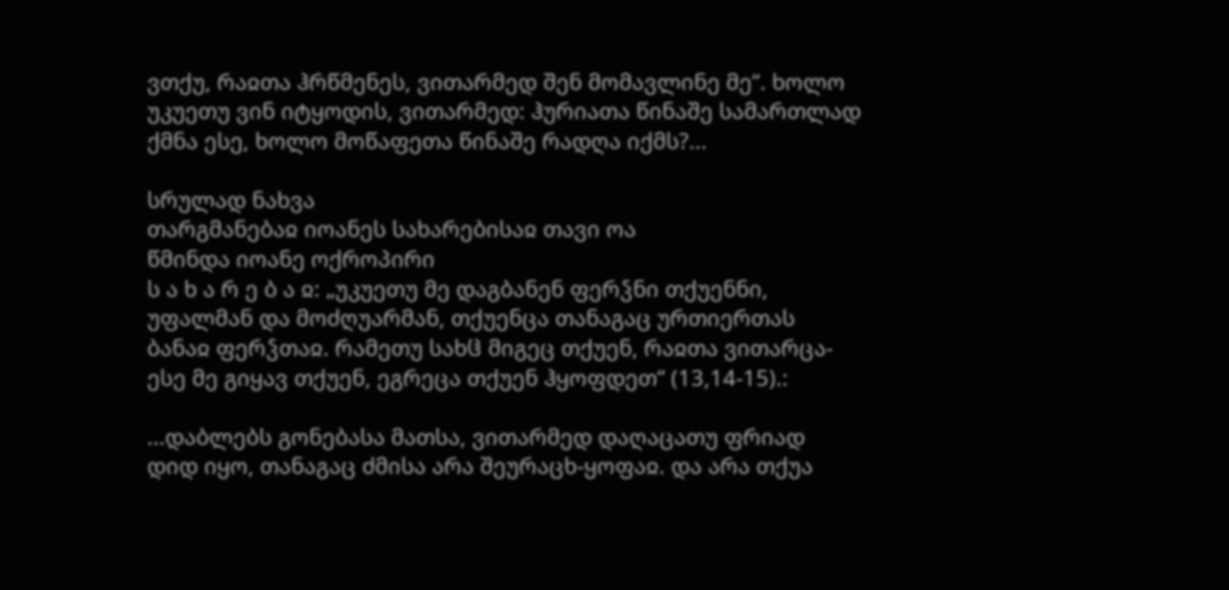ვთქუ, რაჲთა ჰრწმენეს, ვითარმედ შენ მომავლინე მე“. ხოლო უკუეთუ ვინ იტყოდის, ვითარმედ: ჰურიათა წინაშე სამართლად ქმნა ესე, ხოლო მოწაფეთა წინაშე რადღა იქმს?...

სრულად ნახვა
თარგმანებაჲ იოანეს სახარებისაჲ თავი ოა
წმინდა იოანე ოქროპირი
ს ა ხ ა რ ე ბ ა ჲ: „უკუეთუ მე დაგბანენ ფერჴნი თქუენნი, უფალმან და მოძღუარმან, თქუენცა თანაგაც ურთიერთას ბანაჲ ფერჴთაჲ. რამეთუ სახჱ მიგეც თქუენ, რაჲთა ვითარცა-ესე მე გიყავ თქუენ, ეგრეცა თქუენ ჰყოფდეთ“ (13,14-15).:

...დაბლებს გონებასა მათსა, ვითარმედ დაღაცათუ ფრიად დიდ იყო, თანაგაც ძმისა არა შეურაცხ-ყოფაჲ. და არა თქუა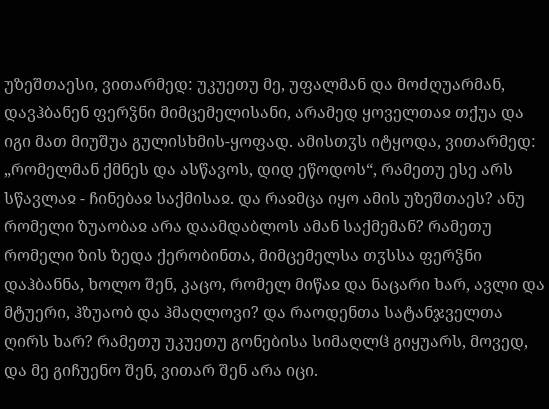უზეშთაესი, ვითარმედ: უკუეთუ მე, უფალმან და მოძღუარმან, დავჰბანენ ფერჴნი მიმცემელისანი, არამედ ყოველთაჲ თქუა და იგი მათ მიუშუა გულისხმის-ყოფად. ამისთჳს იტყოდა, ვითარმედ: „რომელმან ქმნეს და ასწავოს, დიდ ეწოდოს“, რამეთუ ესე არს სწავლაჲ - ჩინებაჲ საქმისაჲ. და რაჲმცა იყო ამის უზეშთაეს? ანუ რომელი ზუაობაჲ არა დაამდაბლოს ამან საქმემან? რამეთუ რომელი ზის ზედა ქერობინთა, მიმცემელსა თჳსსა ფერჴნი დაჰბანნა, ხოლო შენ, კაცო, რომელ მიწაჲ და ნაცარი ხარ, ავლი და მტუერი, ჰზუაობ და ჰმაღლოვი? და რაოდენთა სატანჯველთა ღირს ხარ? რამეთუ უკუეთუ გონებისა სიმაღლჱ გიყუარს, მოვედ, და მე გიჩუენო შენ, ვითარ შენ არა იცი.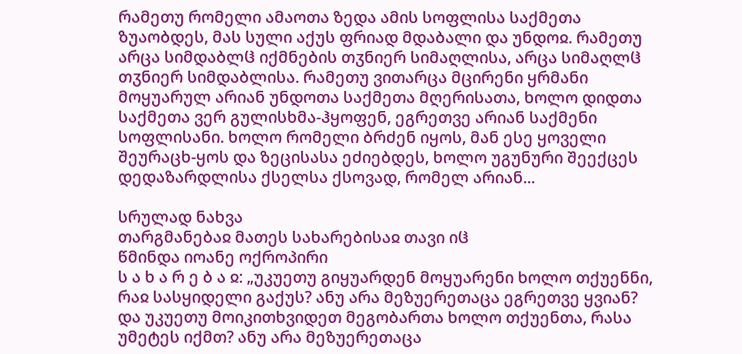რამეთუ რომელი ამაოთა ზედა ამის სოფლისა საქმეთა ზუაობდეს, მას სული აქუს ფრიად მდაბალი და უნდოჲ. რამეთუ არცა სიმდაბლჱ იქმნების თჳნიერ სიმაღლისა, არცა სიმაღლჱ თჳნიერ სიმდაბლისა. რამეთუ ვითარცა მცირენი ყრმანი მოყუარულ არიან უნდოთა საქმეთა მღერისათა, ხოლო დიდთა საქმეთა ვერ გულისხმა-ჰყოფენ, ეგრეთვე არიან საქმენი სოფლისანი. ხოლო რომელი ბრძენ იყოს, მან ესე ყოველი შეურაცხ-ყოს და ზეცისასა ეძიებდეს, ხოლო უგუნური შეექცეს დედაზარდლისა ქსელსა ქსოვად, რომელ არიან...

სრულად ნახვა
თარგმანებაჲ მათეს სახარებისაჲ თავი იჱ
წმინდა იოანე ოქროპირი
ს ა ხ ა რ ე ბ ა ჲ: „უკუეთუ გიყუარდენ მოყუარენი ხოლო თქუენნი, რაჲ სასყიდელი გაქუს? ანუ არა მეზუერეთაცა ეგრეთვე ყვიან? და უკუეთუ მოიკითხვიდეთ მეგობართა ხოლო თქუენთა, რასა უმეტეს იქმთ? ანუ არა მეზუერეთაცა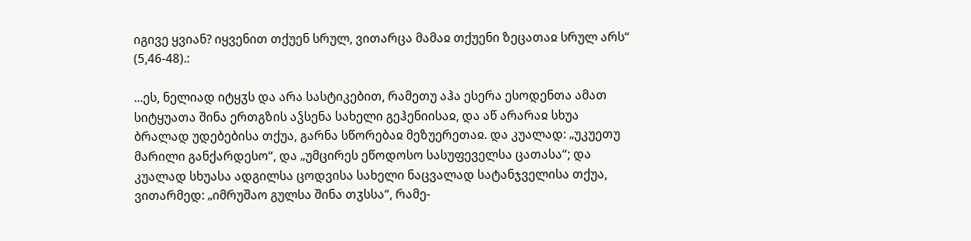იგივე ყვიან? იყვენით თქუენ სრულ, ვითარცა მამაჲ თქუენი ზეცათაჲ სრულ არს“ (5,46-48).:

...ეს, ნელიად იტყჳს და არა სასტიკებით, რამეთუ აჰა ესერა ესოდენთა ამათ სიტყუათა შინა ერთგზის აჴსენა სახელი გეჰენიისაჲ, და აწ არარაჲ სხუა ბრალად უდებებისა თქუა, გარნა სწორებაჲ მეზუერეთაჲ. და კუალად: „უკუეთუ მარილი განქარდესო“, და „უმცირეს ეწოდოსო სასუფეველსა ცათასა“; და კუალად სხუასა ადგილსა ცოდვისა სახელი ნაცვალად სატანჯველისა თქუა, ვითარმედ: „იმრუშაო გულსა შინა თჳსსა“, რამე-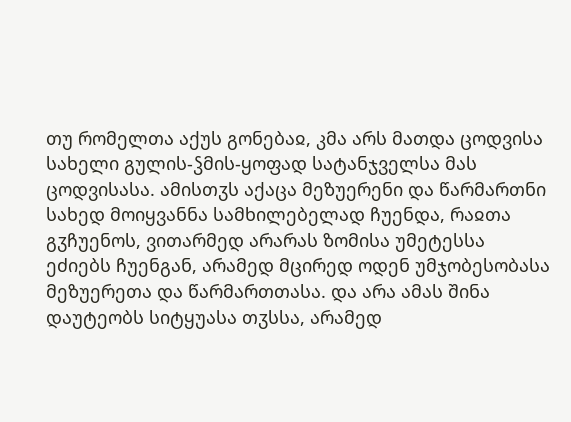თუ რომელთა აქუს გონებაჲ, კმა არს მათდა ცოდვისა სახელი გულის-ჴმის-ყოფად სატანჯველსა მას ცოდვისასა. ამისთჳს აქაცა მეზუერენი და წარმართნი სახედ მოიყვანნა სამხილებელად ჩუენდა, რაჲთა გჳჩუენოს, ვითარმედ არარას ზომისა უმეტესსა ეძიებს ჩუენგან, არამედ მცირედ ოდენ უმჯობესობასა მეზუერეთა და წარმართთასა. და არა ამას შინა დაუტეობს სიტყუასა თჳსსა, არამედ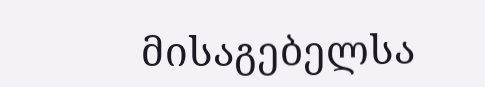მისაგებელსა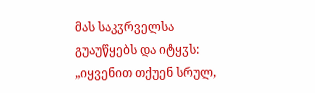მას საკჳრველსა გუაუწყებს და იტყჳს: „იყვენით თქუენ სრულ,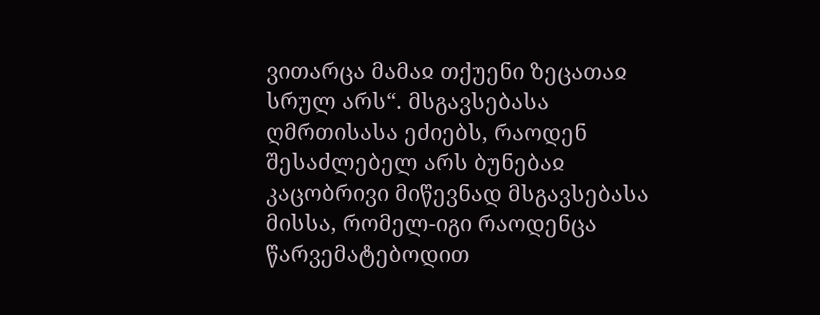ვითარცა მამაჲ თქუენი ზეცათაჲ სრულ არს“. მსგავსებასა ღმრთისასა ეძიებს, რაოდენ შესაძლებელ არს ბუნებაჲ კაცობრივი მიწევნად მსგავსებასა მისსა, რომელ-იგი რაოდენცა წარვემატებოდით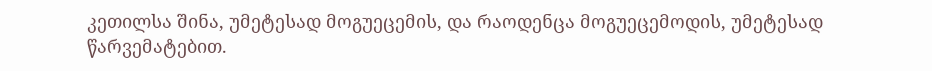კეთილსა შინა, უმეტესად მოგუეცემის, და რაოდენცა მოგუეცემოდის, უმეტესად წარვემატებით.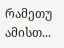რამეთუ ამისთ...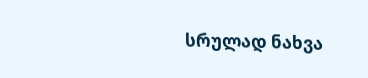სრულად ნახვა